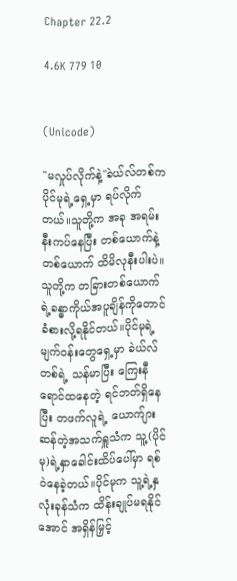Chapter 22.2

4.6K 779 10


(Unicode)

"မလှုပ်လိုက်နဲ့"ခဲယ်လ်တစ်က ပိုင်မုရဲ့ရှေ့မှာ ရပ်လိုက်တယ်။သူတို့က အခု အရမ်းနီးကပ်နေပြီး တစ်ယောက်နဲ့တစ်ယောက် ထိမိလုနီးပါးပဲ။သူတို့က တခြားတစ်ယောက်ရဲ့ခန္ဓာကိုယ်အပူချိန်ကိုတောင် ခံစားလို့ရနိုင်တယ်။ပိုင်မုရဲ့မျက်၀န်းတွေရှေ့မှာ ခဲယ်လ်တစ်ရဲ့ သန်မာပြီး ကြေးနီရောင်ထနေတဲ့ ရင်ဘတ်ရှိနေပြီး တဖက်လူရဲ့ ယောက်ျားဆန်တဲ့အသက်ရှူသံက သူ့(ပိုင်မု)ရဲ့နှာခေါင်းထိပ်ပေါ်မှာ ရစ်ဝဲနေခဲ့တယ်။ပိုင်မုက သူ့ရဲ့နှလုံးခုန်သံက ထိန်းချုပ်မရနိုင်အောင် အရှိန်မြှင့်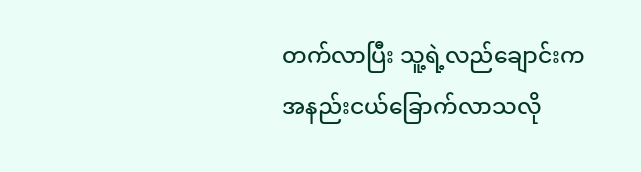တက်လာပြီး သူ့ရဲ့လည်ချောင်းက အနည်းငယ်ခြောက်လာသလို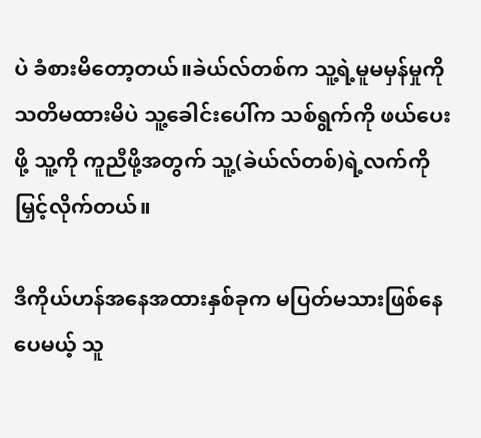ပဲ ခံစားမိတော့တယ်။ခဲယ်လ်တစ်က သူ့ရဲ့မူမမှန်မှုကို သတိမထားမိပဲ သူ့ခေါင်းပေါ်က သစ်ရွက်ကို ဖယ်ပေးဖို့ သူ့ကို ကူညီဖို့အတွက် သူ့(ခဲယ်လ်တစ်)ရဲ့လက်ကို မြှင့်လိုက်တယ်။

ဒီကိုယ်ဟန်အနေအထားနှစ်ခုက မပြတ်မသားဖြစ်နေပေမယ့် သူ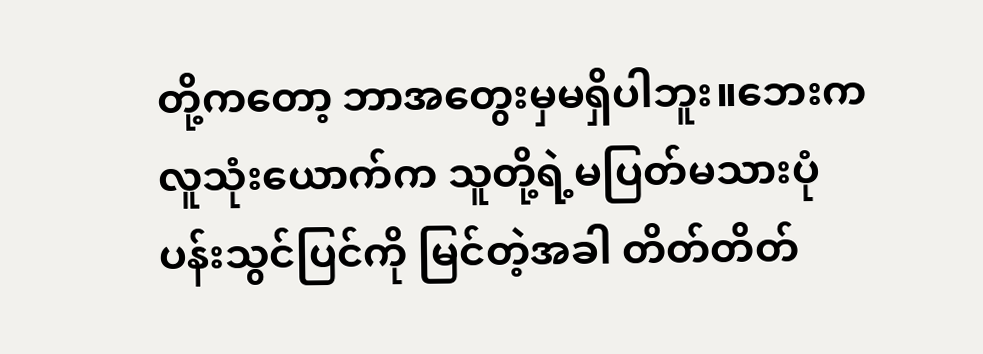တို့ကတော့ ဘာအတွေးမှမရှိပါဘူး။ဘေးက လူသုံးယောက်က သူတို့ရဲ့မပြတ်မသားပုံပန်းသွင်ပြင်ကို မြင်တဲ့အခါ တိတ်တိတ်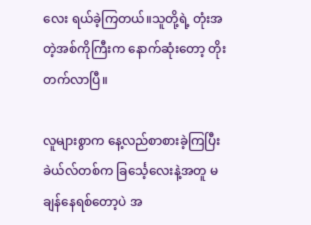လေး ရယ်ခဲ့ကြတယ်။သူတို့ရဲ့ တုံးအတဲ့အစ်ကိုကြီးက နောက်ဆုံးတော့ တိုးတက်လာပြီ။

လူများစွာက နေ့လည်စာစားခဲ့ကြပြီး ခဲယ်လ်တစ်က ခြင်္သေ့လေးနဲ့အတူ မချန်နေရစ်တော့ပဲ အ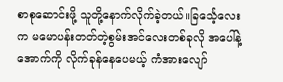စာစုဆောင်းဖို့ သူတို့နောက်လိုက်ခဲ့တယ်။ခြင်္သေ့လေးက မမောပန်းတတ်တဲ့စွမ်းအင်လေးတစ်ခုလို အပေါ်နဲ့အောက်ကို လိုက်ခုန်နေပေမယ့် ကံအားလျော်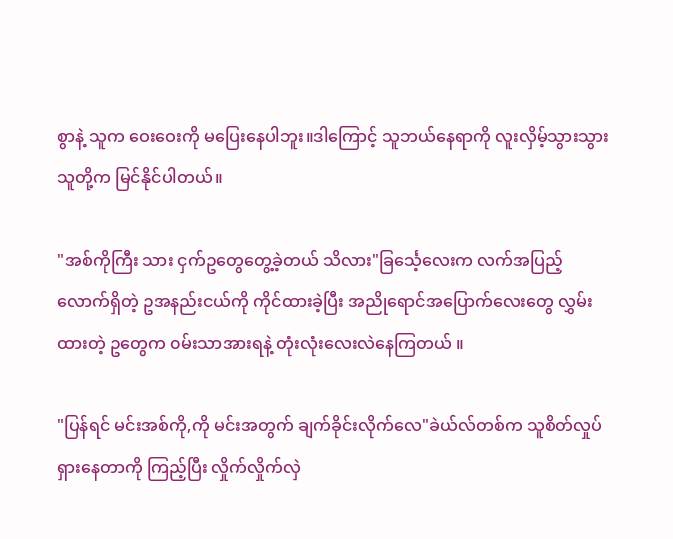စွာနဲ့ သူက ဝေးဝေးကို မပြေးနေပါဘူး။ဒါကြောင့် သူဘယ်နေရာကို လူးလှိမ့်သွားသွား သူတို့က မြင်နိုင်ပါတယ်။

"အစ်ကိုကြီး သား ငှက်ဥတွေတွေ့ခဲ့တယ် သိလား"ခြင်္သေ့လေးက လက်အပြည့်လောက်ရှိတဲ့ ဥအနည်းငယ်ကို ကိုင်ထားခဲ့ပြီး အညိုရောင်အပြောက်လေးတွေ လွှမ်းထားတဲ့ ဥတွေက ၀မ်းသာအားရနဲ့ တုံးလုံးလေးလဲနေကြတယ် ။

"ပြန်ရင် မင်းအစ်ကို,ကို မင်းအတွက် ချက်ခိုင်းလိုက်လေ"ခဲယ်လ်တစ်က သူစိတ်လှုပ်ရှားနေတာကို ကြည့်ပြီး လှိုက်လှိုက်လှဲ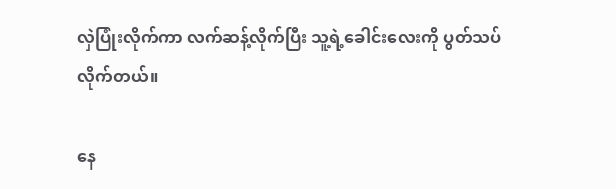လှဲပြုံးလိုက်ကာ လက်ဆန့်လိုက်ပြီး သူ့ရဲ့ခေါင်းလေးကို ပွတ်သပ်လိုက်တယ်။

နေ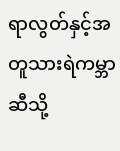ရာလွတ်နှင့်အတူသားရဲကမ္ဘာဆီသို့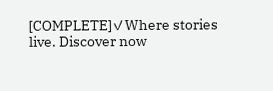[COMPLETE]✓Where stories live. Discover now